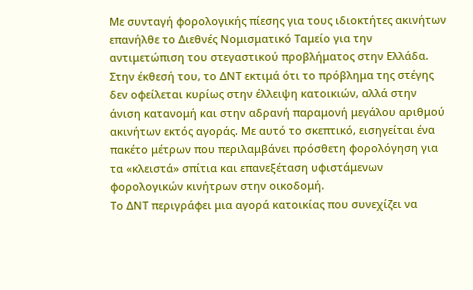Με συνταγή φορολογικής πίεσης για τους ιδιοκτήτες ακινήτων επανήλθε το Διεθνές Νομισματικό Ταμείο για την αντιμετώπιση του στεγαστικού προβλήματος στην Ελλάδα.
Στην έκθεσή του, το ΔΝΤ εκτιμά ότι το πρόβλημα της στέγης δεν οφείλεται κυρίως στην έλλειψη κατοικιών, αλλά στην άνιση κατανομή και στην αδρανή παραμονή μεγάλου αριθμού ακινήτων εκτός αγοράς. Με αυτό το σκεπτικό, εισηγείται ένα πακέτο μέτρων που περιλαμβάνει πρόσθετη φορολόγηση για τα «κλειστά» σπίτια και επανεξέταση υφιστάμενων φορολογικών κινήτρων στην οικοδομή.
Tο ΔΝΤ περιγράφει μια αγορά κατοικίας που συνεχίζει να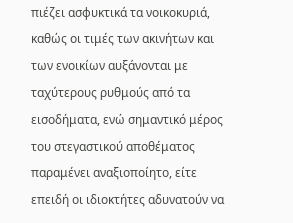πιέζει ασφυκτικά τα νοικοκυριά, καθώς οι τιμές των ακινήτων και των ενοικίων αυξάνονται με ταχύτερους ρυθμούς από τα εισοδήματα, ενώ σημαντικό μέρος του στεγαστικού αποθέματος παραμένει αναξιοποίητο, είτε επειδή οι ιδιοκτήτες αδυνατούν να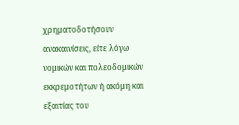χρηματοδοτήσουν ανακαινίσεις, είτε λόγω νομικών και πολεοδομικών εκκρεμοτήτων ή ακόμη και εξαιτίας του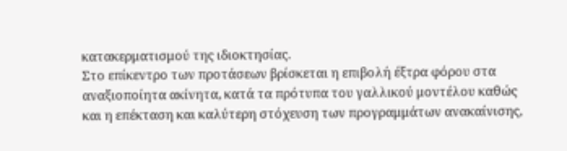κατακερματισμού της ιδιοκτησίας.
Στο επίκεντρο των προτάσεων βρίσκεται η επιβολή έξτρα φόρου στα αναξιοποίητα ακίνητα, κατά τα πρότυπα του γαλλικού μοντέλου καθώς και η επέκταση και καλύτερη στόχευση των προγραμμάτων ανακαίνισης,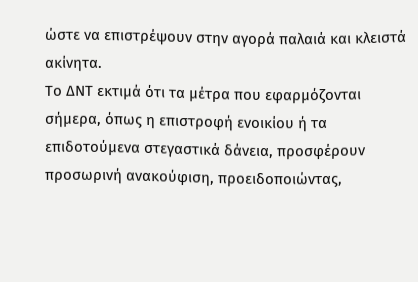ώστε να επιστρέψουν στην αγορά παλαιά και κλειστά ακίνητα.
Το ΔΝΤ εκτιμά ότι τα μέτρα που εφαρμόζονται σήμερα, όπως η επιστροφή ενοικίου ή τα επιδοτούμενα στεγαστικά δάνεια, προσφέρουν προσωρινή ανακούφιση, προειδοποιώντας,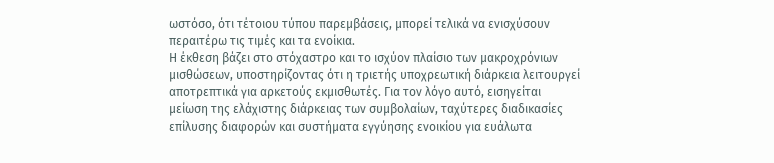ωστόσο, ότι τέτοιου τύπου παρεμβάσεις, μπορεί τελικά να ενισχύσουν περαιτέρω τις τιμές και τα ενοίκια.
Η έκθεση βάζει στο στόχαστρο και το ισχύον πλαίσιο των μακροχρόνιων μισθώσεων, υποστηρίζοντας ότι η τριετής υποχρεωτική διάρκεια λειτουργεί αποτρεπτικά για αρκετούς εκμισθωτές. Για τον λόγο αυτό, εισηγείται μείωση της ελάχιστης διάρκειας των συμβολαίων, ταχύτερες διαδικασίες επίλυσης διαφορών και συστήματα εγγύησης ενοικίου για ευάλωτα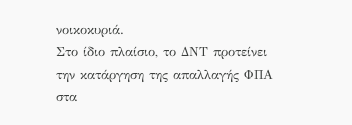νοικοκυριά.
Στο ίδιο πλαίσιο, το ΔΝΤ προτείνει την κατάργηση της απαλλαγής ΦΠΑ στα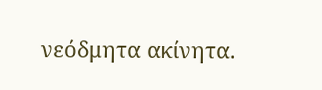νεόδμητα ακίνητα.